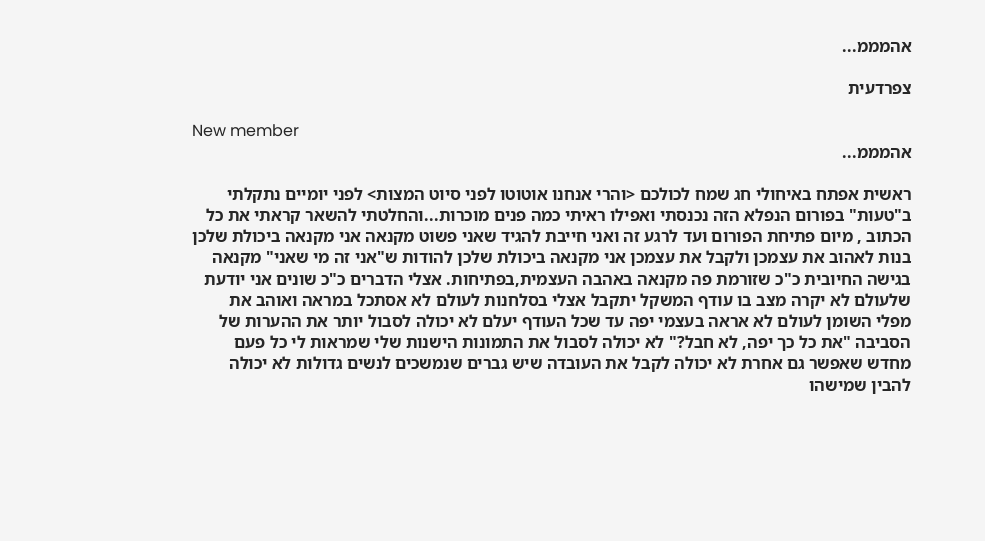אהמממ...

צפרדעית

New member
אהמממ...

ראשית אפתח באיחולי חג שמח לכולכם <והרי אנחנו אוטוטו לפני סיוט המצות> לפני יומיים נתקלתי ב"טעות" בפורום הנפלא הזה נכנסתי ואפילו ראיתי כמה פנים מוכרות...והחלטתי להשאר קראתי את כל הכתוב , מיום פתיחת הפורום ועד לרגע זה ואני חייבת להגיד שאני פשוט מקנאה אני מקנאה ביכולת שלכן בנות לאהוב את עצמכן ולקבל את עצמכן אני מקנאה ביכולת שלכן להודות ש"אני זה מי שאני" מקנאה בגישה החיובית כ"כ שזורמת פה מקנאה באהבה העצמית,בפתיחות. אצלי הדברים כ"כ שונים אני יודעת שלעולם לא יקרה מצב בו עודף המשקל יתקבל אצלי בסלחנות לעולם לא אסתכל במראה ואוהב את מפלי השומן לעולם לא אראה בעצמי יפה עד שכל העודף יעלם לא יכולה לסבול יותר את ההערות של הסביבה "את כל כך יפה, לא חבל?" לא יכולה לסבול את התמונות הישנות שלי שמראות לי כל פעם מחדש שאפשר גם אחרת לא יכולה לקבל את העובדה שיש גברים שנמשכים לנשים גדולות לא יכולה להבין שמישהו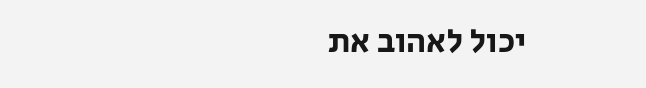יכול לאהוב את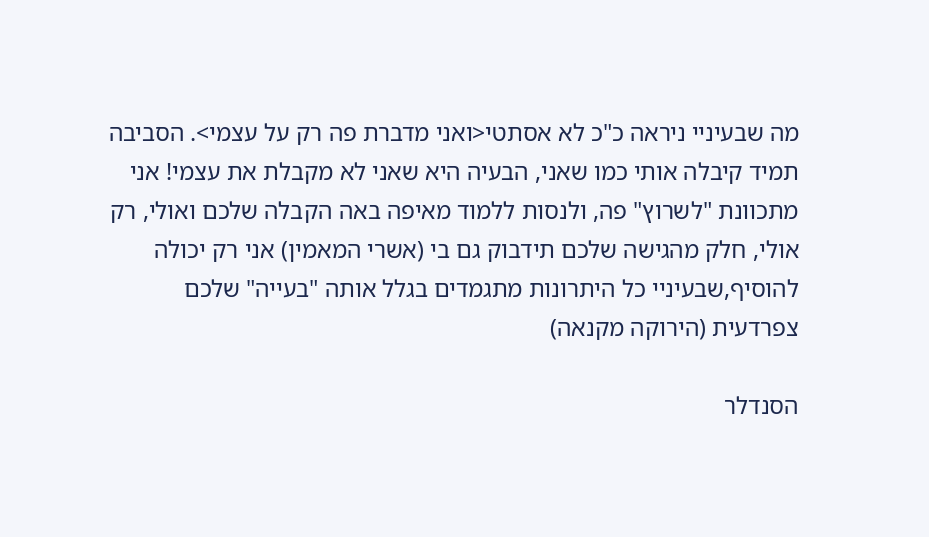מה שבעיניי ניראה כ"כ לא אסתטי<ואני מדברת פה רק על עצמי>. הסביבה תמיד קיבלה אותי כמו שאני, הבעיה היא שאני לא מקבלת את עצמי! אני מתכוונת "לשרוץ" פה, ולנסות ללמוד מאיפה באה הקבלה שלכם ואולי, רק אולי, חלק מהגישה שלכם תידבוק גם בי (אשרי המאמין) אני רק יכולה להוסיף,שבעיניי כל היתרונות מתגמדים בגלל אותה "בעייה" שלכם צפרדעית (הירוקה מקנאה)

הסנדלר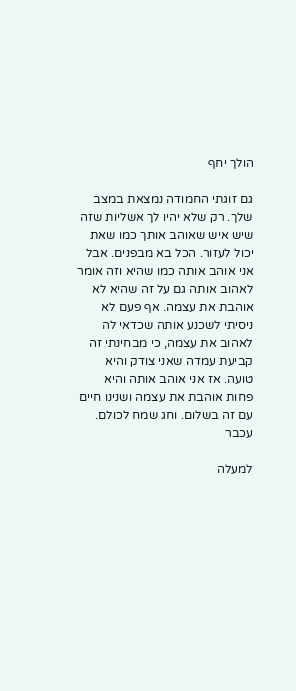הולך יחף

גם זוגתי החמודה נמצאת במצב שלך. רק שלא יהיו לך אשליות שזה שיש איש שאוהב אותך כמו שאת יכול לעזור. הכל בא מבפנים. אבל אני אוהב אותה כמו שהיא וזה אומר לאהוב אותה גם על זה שהיא לא אוהבת את עצמה. אף פעם לא ניסיתי לשכנע אותה שכדאי לה לאהוב את עצמה, כי מבחינתי זה קביעת עמדה שאני צודק והיא טועה. אז אני אוהב אותה והיא פחות אוהבת את עצמה ושנינו חיים עם זה בשלום. וחג שמח לכולם. עכבר

למעלה